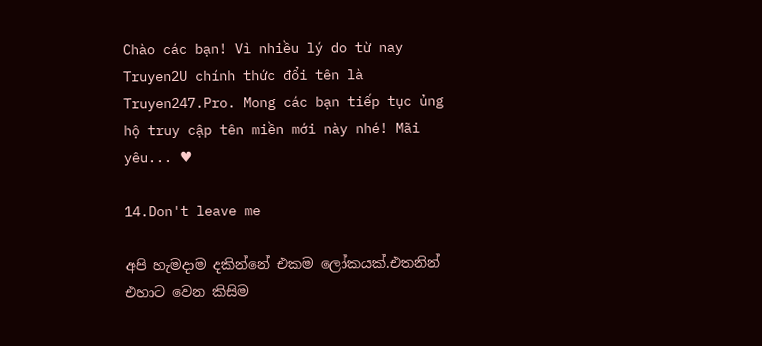Chào các bạn! Vì nhiều lý do từ nay Truyen2U chính thức đổi tên là Truyen247.Pro. Mong các bạn tiếp tục ủng hộ truy cập tên miền mới này nhé! Mãi yêu... ♥

14.Don't leave me

අපි හැමදාම දකින්නේ එකම ලෝකයක්.එතනින් එහාට වෙන කිසිම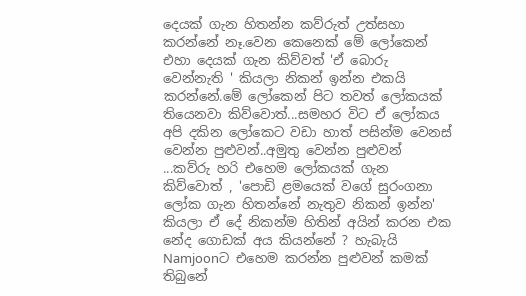දෙයක් ගැන හිතන්න කව්රුත් උත්සහා කරන්නේ නෑ.වෙන කෙනෙක් මේ ලෝකෙන් එහා දෙයක් ගැන කිව්වත් 'ඒ බොරු වෙන්නැති ' කියලා නිකන් ඉන්න එකයි කරන්නේ.මේ ලෝකෙන් පිට තවත් ලෝකයක් තියෙනවා කිව්වොත්...සමහර විට ඒ ලෝකය අපි දකින ලෝකෙට වඩා හාත් පසින්ම වෙනස් වෙන්න පුළුවන්..අමුතු වෙන්න පුළුවන් ...කව්රු හරි එහෙම ලෝකයක් ගැන කිව්වොත් , 'පොඩි ළමයෙක් වගේ සුරංගනා ලෝක ගැන හිතන්නේ නැතුව නිකන් ඉන්න' කියලා ඒ දේ නිකන්ම හිතින් අයින් කරන එක නේද ගොඩක් අය කියන්නේ ? හැබැයි Namjoonට එහෙම කරන්න පුළුවන් කමක් තිබුනේ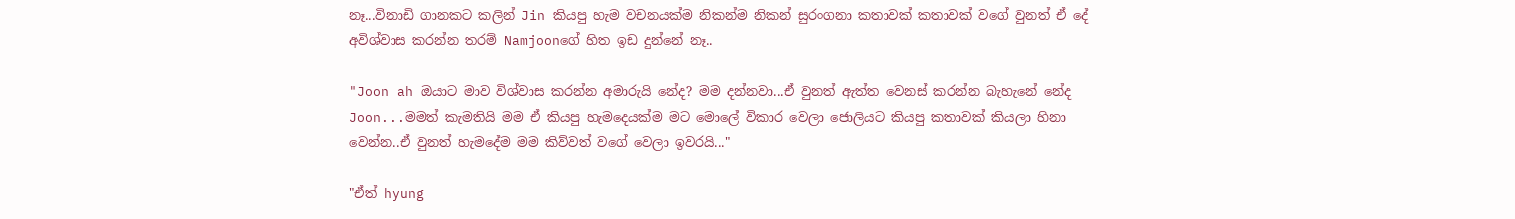නෑ...විනාඩි ගානකට කලින් Jin කියපු හැම වචනයක්ම නිකන්ම නිකන් සුරංගනා කතාවක් කතාවක් වගේ වුනත් ඒ දේ අවිශ්වාස කරන්න තරම් Namjoonගේ හිත ඉඩ දුන්නේ නෑ..

"Joon ah ඔයාට මාව විශ්වාස කරන්න අමාරුයි නේද? මම දන්නවා...ඒ වුනත් ඇත්ත වෙනස් කරන්න බැහැනේ නේද Joon...මමත් කැමතියි මම ඒ කියපු හැමදෙයක්ම මට මොලේ විකාර වෙලා ජොලියට කියපු කතාවක් කියලා හිනා වෙන්න..ඒ වුනත් හැමදේම මම කිව්වත් වගේ වෙලා ඉවරයි..."

"ඒත් hyung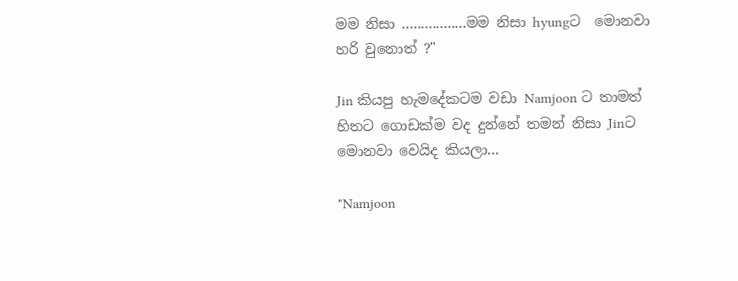මම නිසා .................මම නිසා hyungට  මොනවා හරි වුනොත් ?"

Jin කියපු හැමදේකටම වඩා Namjoon ට තාමත් හිතට ගොඩක්ම වද දුන්නේ තමන් නිසා Jinට මොනවා වෙයිද කියලා...

"Namjoon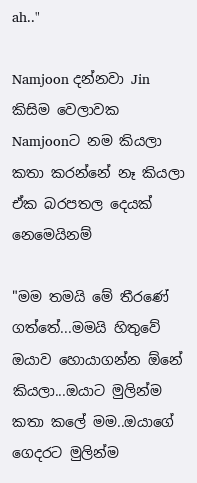ah.."

Namjoon දන්නවා Jin කිසිම වෙලාවක Namjoonට නම කියලා කතා කරන්නේ නෑ කියලා ඒක බරපතල දෙයක් නෙමෙයිනම්

"මම තමයි මේ තීරණේ ගත්තේ...මමයි හිතුවේ ඔයාව හොයාගන්න ඕනේ කියලා...ඔයාට මුලින්ම කතා කලේ මම..ඔයාගේ ගෙදරට මුලින්ම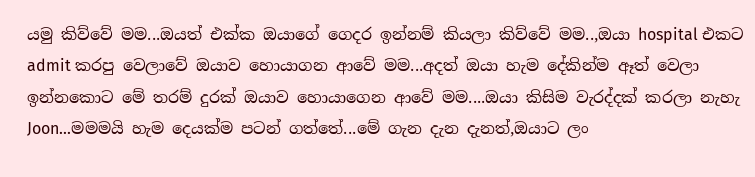යමු කිව්වේ මම...ඔයත් එක්ක ඔයාගේ ගෙදර ඉන්නම් කියලා කිව්වේ මම..,ඔයා hospital එකට admit කරපු වෙලාවේ ඔයාව හොයාගන ආවේ මම...අදත් ඔයා හැම දේකින්ම ඈත් වෙලා ඉන්නකොට මේ තරම් දුරක් ඔයාව හොයාගෙන ආවේ මම....ඔයා කිසිම වැරද්දක් කරලා නැහැ Joon...මමමයි හැම දෙයක්ම පටන් ගත්තේ...මේ ගැන දැන දැනත්,ඔයාට ලං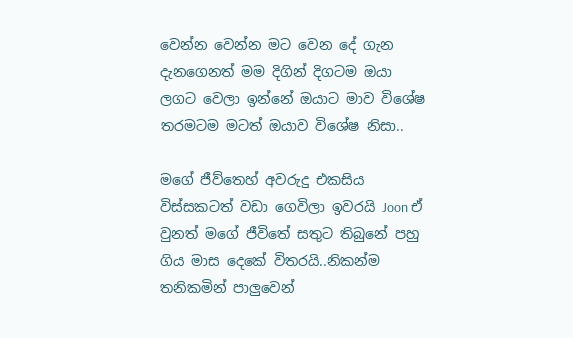වෙන්න වෙන්න මට වෙන දේ ගැන දැනගෙනත් මම දිගින් දිගටම ඔයා ලගට වෙලා ඉන්නේ ඔයාට මාව විශේෂ තරමටම මටත් ඔයාව විශේෂ නිසා..

මගේ ජීව්තෙහ් අවරුදු එකසිය විස්සකටත් වඩා ගෙවිලා ඉවරයි Joon ඒ වුනත් මගේ ජීවිතේ සතුට තිබුනේ පහු ගිය මාස දෙකේ විතරයි..නිකන්ම තනිකමින් පාලුවෙන්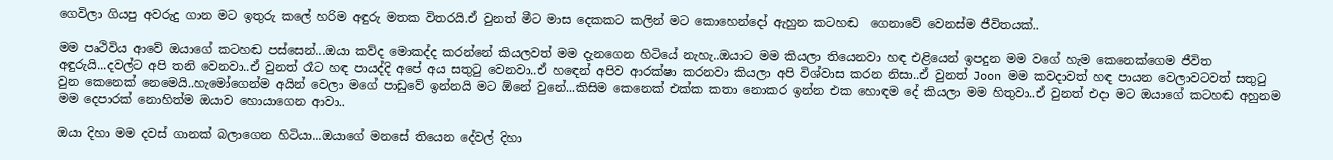ගෙවිලා ගියපු අවරුදු ගාන මට ඉතුරු කලේ හරිම අඳුරු මතක විතරයි.ඒ වුනත් මීට මාස දෙකකට කලින් මට කොහෙන්දෝ ඇහුන කටහඬ  ගෙනාවේ වෙනස්ම ජීවිතයක්..

මම පෘථිවිය ආවේ ඔයාගේ කටහඬ පස්සෙන්...ඔයා කව්ද මොකද්ද කරන්නේ කියලවත් මම දැනගෙන හිටියේ නැහැ..ඔයාට මම කියලා තියෙනවා හඳ එළියෙන් ඉපදුන මම වගේ හැම කෙනෙක්ගෙම ජීවිත අඳුරුයි...දවල්ට අපි තනි වෙනවා..ඒ වුනත් රෑට හඳ පායද්දි අපේ අය සතුටු වෙනවා..ඒ හඳෙන් අපිව ආරක්ෂා කරනවා කියලා අපි විශ්වාස කරන නිසා..ඒ වුනත් Joon මම කවදාවත් හඳ පායන වෙලාවටවත් සතුටු වුන කෙනෙක් නෙමෙයි..හැමෝගෙන්ම අයින් වෙලා මගේ පාඩුවේ ඉන්නයි මට ඕනේ වුනේ...කිසිම කෙනෙක් එක්ක කතා නොකර ඉන්න එක හොඳම දේ කියලා මම හිතුවා..ඒ වුනත් එදා මට ඔයාගේ කටහඬ අහුනම මම දෙපාරක් නොහිත්ම ඔයාව හොයාගෙන ආවා..

ඔයා දිහා මම දවස් ගානක් බලාගෙන හිටියා...ඔයාගේ මනසේ තියෙන දේවල් දිහා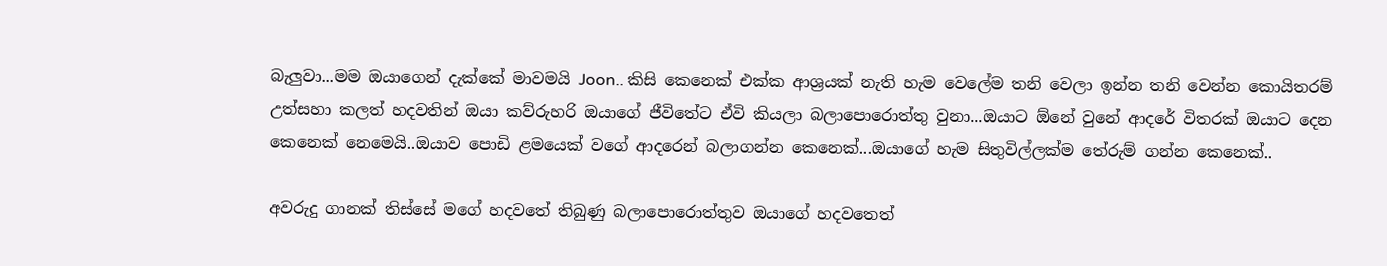බැලුවා...මම ඔයාගෙන් දැක්කේ මාවමයි Joon.. කිසි කෙනෙක් එක්ක ආශ්‍රයක් නැති හැම වෙලේම තනි වෙලා ඉන්න තනි වෙන්න කොයිතරම් උත්සහා කලත් හදවතින් ඔයා කව්රුහරි ඔයාගේ ජීවිතේට ඒවි කියලා බලාපොරොත්තු වුනා...ඔයාට ඕනේ වුනේ ආදරේ විතරක් ඔයාට දෙන කෙනෙක් නෙමෙයි..ඔයාව පොඩි ළමයෙක් වගේ ආදරෙන් බලාගන්න කෙනෙක්...ඔයාගේ හැම සිතුවිල්ලක්ම තේරුම් ගන්න කෙනෙක්..

අවරුදු ගානක් තිස්සේ මගේ හදවතේ තිබුණු බලාපොරොත්තුව ඔයාගේ හදවතෙත්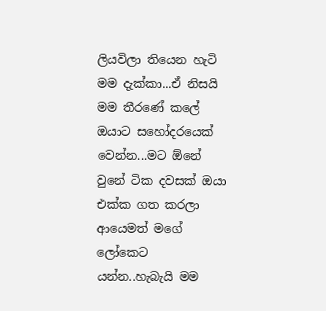ලියවිලා තියෙන හැටි මම දැක්කා...ඒ නිසයි මම තීරණේ කලේ ඔයාට සහෝදරයෙක් වෙන්න...මට ඕනේ වුනේ ටික දවසක් ඔයා එක්ක ගත කරලා ආයෙමත් මගේ ලෝකෙට යන්න..හැබැයි මම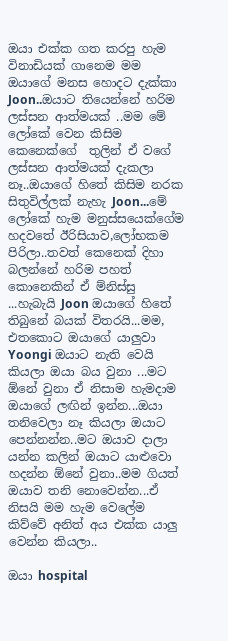ඔයා එක්ක ගත කරපු හැම විනාඩියක් ගානෙම මම ඔයාගේ මනස හොදට දැක්කා Joon..ඔයාට තියෙන්නේ හරිම ලස්සන ආත්මයක් ..මම මේ ලෝකේ වෙන කිසිම කෙනෙක්ගේ  තුලින් ඒ වගේ ලස්සන ආත්මයක් දැකලා නෑ..ඔයාගේ හිතේ කිසිම නරක සිතුවිල්ලක් නැහැ Joon...මේ ලෝකේ හැම මනුස්සයෙක්ගේම හදවතේ ඊරිසියාව,ලෝභකම පිරිලා..තවත් කෙනෙක් දිහා බලන්නේ හරිම පහත් කොනෙකින් ඒ ම්නිස්සු ...හැබැයි Joon ඔයාගේ හිතේ තිබුනේ බයක් විතරයි...මම, එතකොට ඔයාගේ යාලුවා Yoongi ඔයාට නැති වෙයි කියලා ඔයා බය වුනා ...මට ඕනේ වුනා ඒ නිසාම හැමදාම ඔයාගේ ලඟින් ඉන්න...ඔයා තනිවෙලා නෑ කියලා ඔයාට පෙන්නන්න..මට ඔයාව දාලා යන්න කලින් ඔයාට යාළුවො හදන්න ඕනේ වුනා..මම ගියත් ඔයාව තනි නොවෙන්න...ඒ නිසයි මම හැම වෙලේම කිව්වේ අනිත් අය එක්ක යාලු වෙන්න කියලා..

ඔයා hospital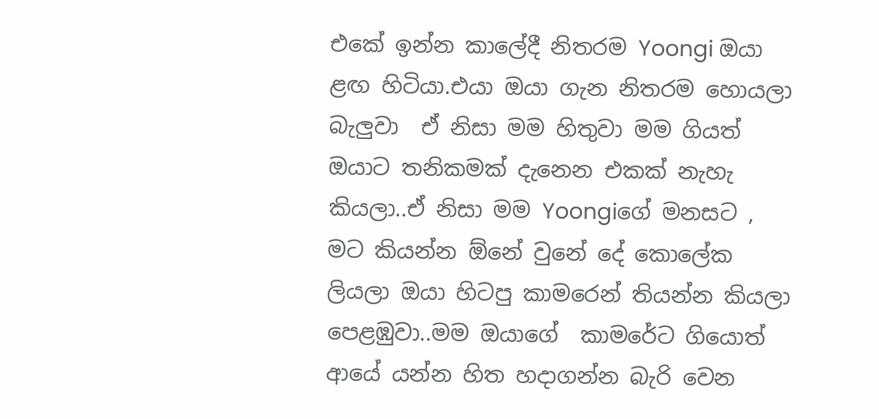එකේ ඉන්න කාලේදී නිතරම Yoongi ඔයා  ළඟ හිටියා.එයා ඔයා ගැන නිතරම හොයලා බැලුවා  ඒ නිසා මම හිතුවා මම ගියත් ඔයාට තනිකමක් දැනෙන එකක් නැහැ කියලා..ඒ නිසා මම Yoongiගේ මනසට , මට කියන්න ඕනේ වුනේ දේ කොලේක ලියලා ඔයා හිටපු කාමරෙන් තියන්න කියලා  පෙළඹුවා..මම ඔයාගේ  කාමරේට ගියොත් ආයේ යන්න හිත හදාගන්න බැරි වෙන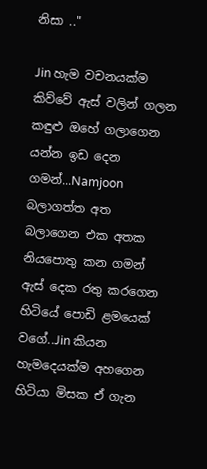නිසා .."

Jin හැම වචනයක්ම කිව්වේ ඇස් වලින් ගලන කඳුළු ඔහේ ගලාගෙන යන්න ඉඩ දෙන ගමන්...Namjoon බලාගත්ත අත බලාගෙන එක අතක නියපොතු කන ගමන් ඇස් දෙක රතු කරගෙන හිටියේ පොඩි ළමයෙක් වගේ..Jin කියන හැමදෙයක්ම අහගෙන හිටියා මිසක ඒ ගැන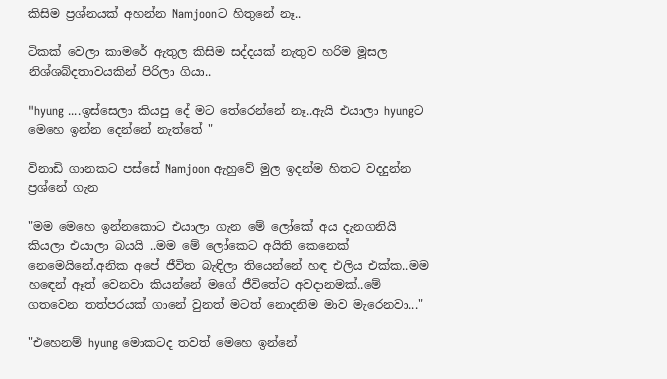කිසිම ප්‍රශ්නයක් අහන්න Namjoonට හිතුනේ නෑ..

ටිකක් වෙලා කාමරේ ඇතුල කිසිම සද්දයක් නැතුව හරිම මූසල නිශ්ශබ්දතාවයකින් පිරිලා ගියා..

"hyung ....ඉස්සෙලා කියපු දේ මට තේරෙන්නේ නෑ..ඇයි එයාලා hyungට මෙහෙ ඉන්න දෙන්නේ නැත්තේ "

විනාඩි ගානකට පස්සේ Namjoon ඇහුවේ මුල ඉදන්ම හිතට වදදුන්න ප්‍රශ්නේ ගැන

"මම මෙහෙ ඉන්නකොට එයාලා ගැන මේ ලෝකේ අය දැනගනියි කියලා එයාලා බයයි ..මම මේ ලෝකෙට අයිති කෙනෙක් නෙමෙයිනේ.අනික අපේ ජීවිත බැඳිලා තියෙන්නේ හඳ එලිය එක්ක..මම හඳෙන් ඈත් වෙනවා කියන්නේ මගේ ජීවිතේට අවදානමක්..මේ ගතවෙන තත්පරයක් ගානේ වුනත් මටත් නොදනිම මාව මැරෙනවා..."

"එහෙනම් hyung මොකටද තවත් මෙහෙ ඉන්නේ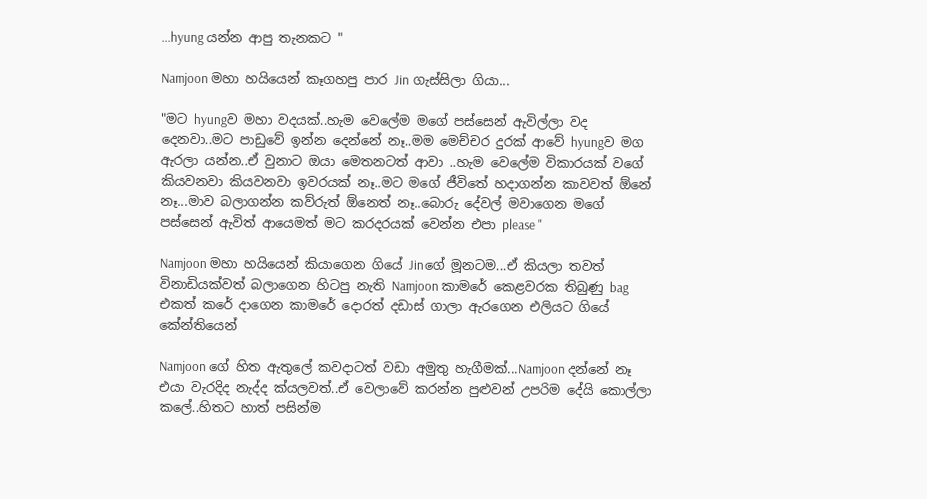...hyung යන්න ආපු තැනකට "

Namjoon මහා හයියෙන් කෑගහපු පාර Jin ගැස්සිලා ගියා...

"මට hyungව මහා වදයක්..හැම වෙලේම මගේ පස්සෙන් ඇවිල්ලා වද දෙනවා..මට පාඩුවේ ඉන්න දෙන්නේ නෑ..මම මෙච්චර දුරක් ආවේ hyungව මග ඇරලා යන්න..ඒ වුනාට ඔයා මෙතනටත් ආවා ..හැම වෙලේම විකාරයක් වගේ කියවනවා කියවනවා ඉවරයක් නෑ..මට මගේ ජීවිතේ හදාගන්න කාවවත් ඕනේ නෑ...මාව බලාගන්න කව්රුත් ඕනෙත් නෑ..බොරු දේවල් මවාගෙන මගේ පස්සෙන් ඇවිත් ආයෙමත් මට කරදරයක් වෙන්න එපා please "

Namjoon මහා හයියෙන් කියාගෙන ගියේ Jinගේ මූනටම...ඒ කියලා තවත් විනාඩියක්වත් බලාගෙන හිටපු නැති Namjoon කාමරේ කෙළවරක තිබුණු bag එකත් කරේ දාගෙන කාමරේ දොරත් දඩාස් ගාලා ඇරගෙන එලියට ගියේ කේන්තියෙන්

Namjoon ගේ හිත ඇතුලේ කවදාටත් වඩා අමුතු හැගීමක්...Namjoon දන්නේ නෑ එයා වැරදිද නැද්ද ක්යලවත්..ඒ වෙලාවේ කරන්න පුළුවන් උපරිම දේයි කොල්ලා කලේ..හිතට හාත් පසින්ම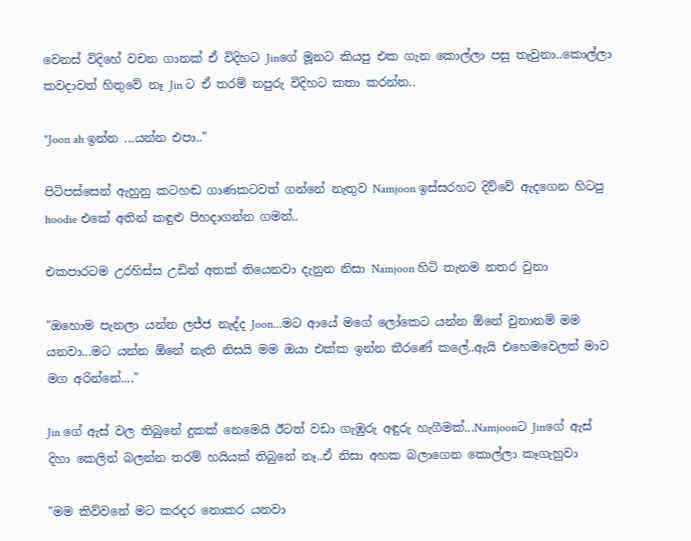වෙනස් විදිහේ වචන ගානක් ඒ විදිහට Jinගේ මූනට කියපු එක ගැන කොල්ලා පසු තැවුනා..කොල්ලා කවදාවත් හිතුවේ නෑ Jin ට ඒ තරම් නපුරු විදිහට කතා කරන්න..

"Joon ah ඉන්න ...යන්න එපා.."

පිටිපස්සෙන් ඇහුනු කටහඬ ගාණකටවත් ගන්නේ නැතුව Namjoon ඉස්සරහට දිව්වේ ඇදගෙන හිටපු hoodie එකේ අතින් කඳුළු පිහදාගන්න ගමන්..

එකපාරටම උරහිස්ස උඩින් අතක් තියෙනවා දැනුන නිසා Namjoon හිටි තැනම නතර වුනා

"ඔහොම පැනලා යන්න ලජ්ජ නැද්ද Joon...මට ආයේ මගේ ලෝකෙට යන්න ඕනේ වුනානම් මම යනවා...මට යන්න ඕනේ නැති නිසයි මම ඔයා එක්ක ඉන්න තීරණේ කලේ..ඇයි එහෙමවෙලත් මාව මග අරින්නේ...."

Jin ගේ ඇස් වල තිබුනේ දුකක් නෙමෙයි ඊටත් වඩා ගැඹුරු අඳුරු හැගීමක්...Namjoonට Jinගේ ඇස් දිහා කෙලින් බලන්න තරම් හයියක් තිබුනේ නෑ..ඒ නිසා අහක බලාගෙන කොල්ලා කෑගැහුවා

"මම කිව්වනේ මට කරදර නොකර යනවා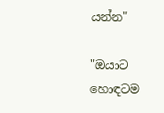යන්න"

"ඔයාට හොඳටම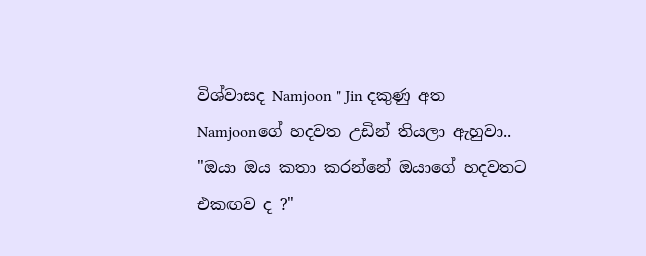විශ්වාසද Namjoon " Jin දකුණු අත Namjoonගේ හදවත උඩින් තියලා ඇහුවා.. "ඔයා ඔය කතා කරන්නේ ඔයාගේ හදවතට එකඟව ද ?"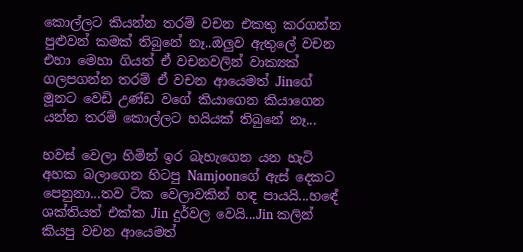කොල්ලට කියන්න තරම් වචන එකතු කරගන්න පුළුවන් කමක් තිබුනේ නෑ..ඔලුව ඇතුලේ වචන එහා මෙහා ගියත් ඒ වචනවලින් වාක්‍යක් ගලපගන්න තරම් ඒ වචන ආයෙමත් Jinගේ මූනට වෙඩි උණ්ඩ වගේ කියාගෙන කියාගෙන යන්න තරම් කොල්ලට හයියක් තිබුනේ නෑ...

හවස් වෙලා හිමින් ඉර බැහැගෙන යන හැටි අහක බලාගෙන හිටපු Namjoonගේ ඇස් දෙකට පෙනුනා...තව ටික වෙලාවකින් හඳ පායයි...හඳේ ශක්තියත් එක්ක Jin දුර්වල වෙයි...Jin කලින් කියපු වචන ආයෙමත්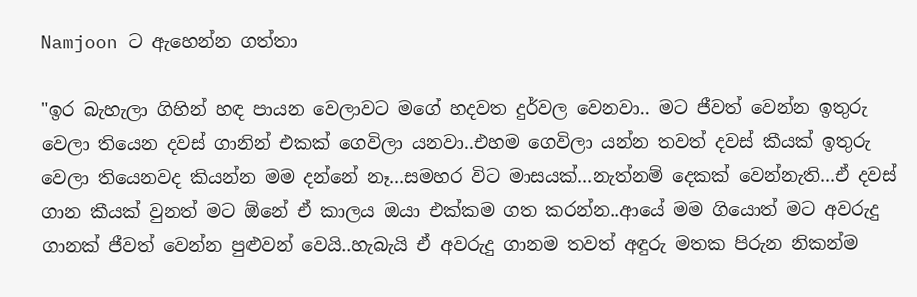Namjoon ට ඇහෙන්න ගත්තා

"ඉර බැහැලා ගිහින් හඳ පායන වෙලාවට මගේ හදවත දුර්වල වෙනවා.. මට ජීවත් වෙන්න ඉතුරු වෙලා තියෙන දවස් ගානින් එකක් ගෙවිලා යනවා..එහම ගෙවිලා යන්න තවත් දවස් කීයක් ඉතුරු වෙලා තියෙනවද කියන්න මම දන්නේ නෑ...සමහර විට මාසයක්...නැත්නම් දෙකක් වෙන්නැති...ඒ දවස් ගාන කීයක් වුනත් මට ඕනේ ඒ කාලය ඔයා එක්කම ගත කරන්න..ආයේ මම ගියොත් මට අවරුදු ගානක් ජීවත් වෙන්න පුළුවන් වෙයි..හැබැයි ඒ අවරුදු ගානම තවත් අඳුරු මතක පිරුන නිකන්ම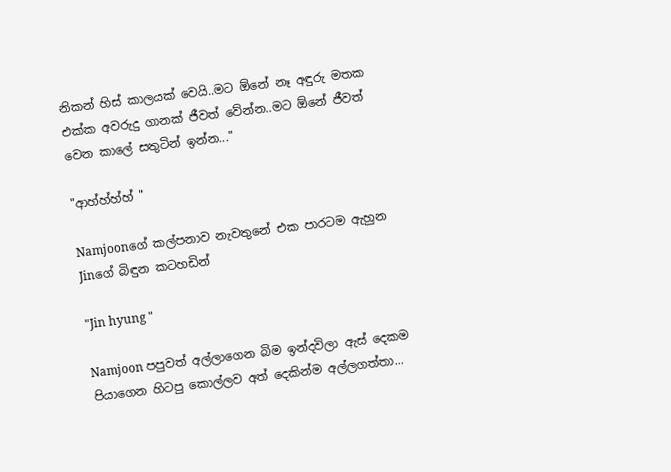නිකන් හිස් කාලයක් වෙයි..මට ඕනේ නෑ අඳුරු මතක එක්ක අවරුදු ගානක් ජීවත් වේන්න..මට ඕනේ ජීවත් වෙන කාලේ සතුටින් ඉන්න..."

"ආහ්හ්හ්හ් "

Namjoonගේ කල්පනාව නැවතුනේ එක පාරටම ඇහුන Jinගේ බිඳුන කටහඩින්

"Jin hyung "

Namjoon පපුවත් අල්ලාගෙන බිම ඉන්දවිලා ඇස් දෙකම පියාගෙන හිටපු කොල්ලව අත් දෙකින්ම අල්ලගත්තා...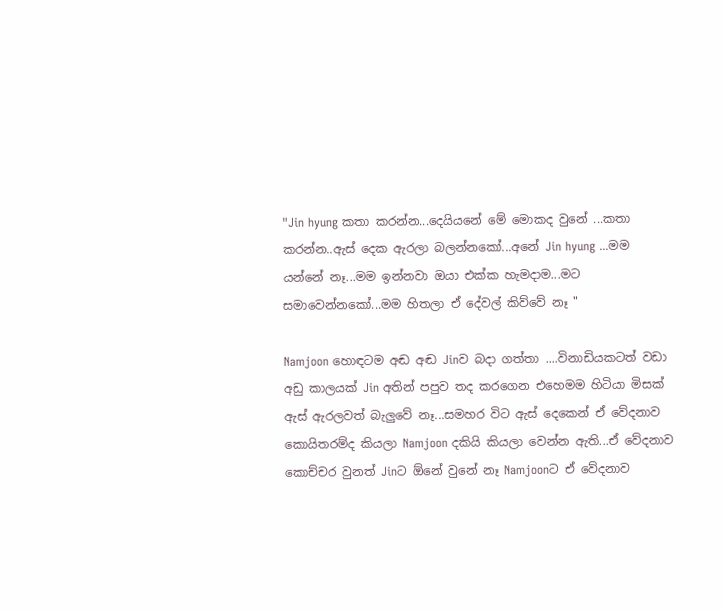"Jin hyung කතා කරන්න...දෙයියනේ මේ මොකද වුනේ ...කතා කරන්න..ඇස් දෙක ඇරලා බලන්නකෝ...අනේ Jin hyung ...මම යන්නේ නෑ...මම ඉන්නවා ඔයා එක්ක හැමදාම...මට සමාවෙන්නකෝ...මම හිතලා ඒ දේවල් කිව්වේ නෑ "

Namjoon හොඳටම අඬ අඬ Jinව බදා ගත්තා ....විනාඩියකටත් වඩා අඩු කාලයක් Jin අතින් පපුව තද කරගෙන එහෙමම හිටියා මිසක් ඇස් ඇරලවත් බැලුවේ නෑ...සමහර විට ඇස් දෙකෙන් ඒ වේදනාව කොයිතරම්ද කියලා Namjoon දකියි කියලා වෙන්න ඇති...ඒ වේදනාව කොච්චර වුනත් Jinට ඕනේ වුනේ නෑ Namjoonට ඒ වේදනාව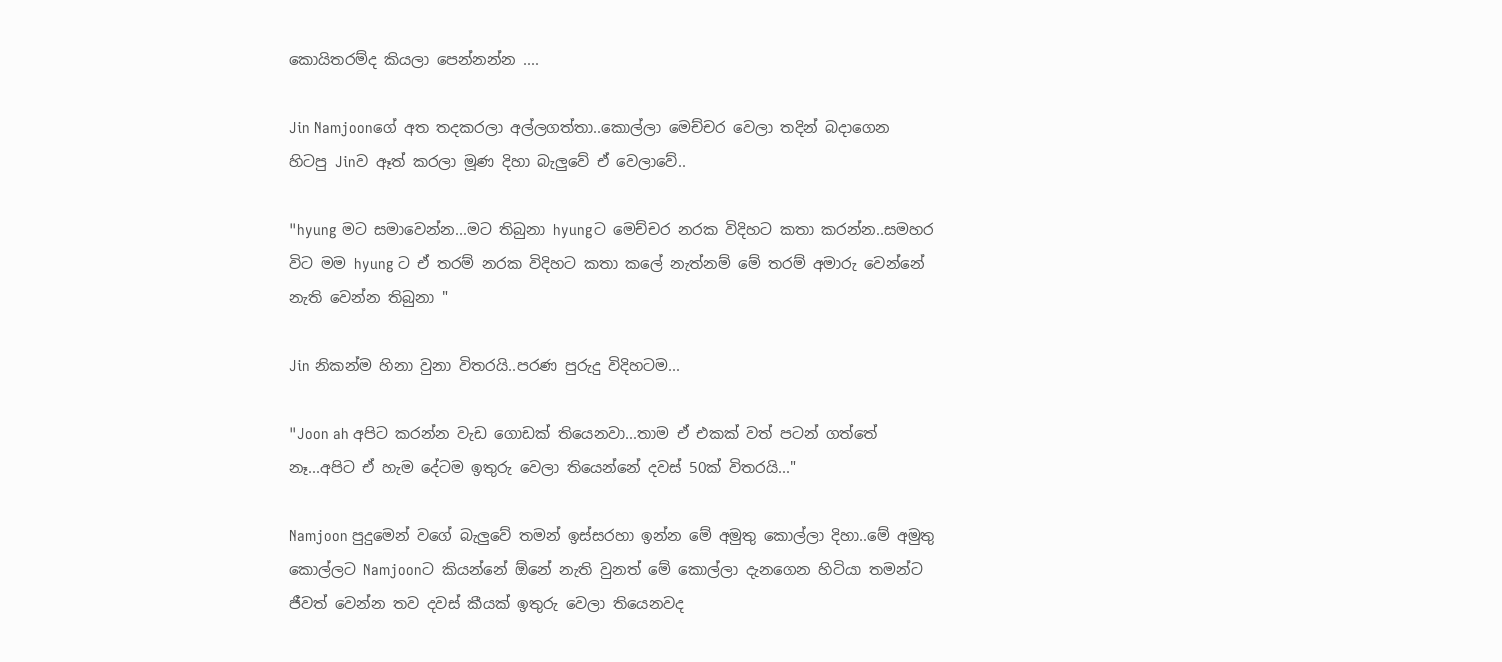කොයිතරම්ද කියලා පෙන්නන්න ....

Jin Namjoonගේ අත තදකරලා අල්ලගත්තා..කොල්ලා මෙච්චර වෙලා තදින් බදාගෙන හිටපු Jinව ඈත් කරලා මූණ දිහා බැලුවේ ඒ වෙලාවේ..

"hyung මට සමාවෙන්න...මට තිබුනා hyungට මෙච්චර නරක විදිහට කතා කරන්න..සමහර විට මම hyung ට ඒ තරම් නරක විදිහට කතා කලේ නැත්නම් මේ තරම් අමාරු වෙන්නේ නැති වෙන්න තිබුනා "

Jin නිකන්ම හිනා වුනා විතරයි..පරණ පුරුදු විදිහටම...

"Joon ah අපිට කරන්න වැඩ ගොඩක් තියෙනවා...තාම ඒ එකක් වත් පටන් ගත්තේ නෑ...අපිට ඒ හැම දේටම ඉතුරු වෙලා තියෙන්නේ දවස් 50ක් විතරයි..."

Namjoon පුදුමෙන් වගේ බැලුවේ තමන් ඉස්සරහා ඉන්න මේ අමුතු කොල්ලා දිහා..මේ අමුතු කොල්ලට Namjoonට කියන්නේ ඕනේ නැති වුනත් මේ කොල්ලා දැනගෙන හිටියා තමන්ට ජීවත් වෙන්න තව දවස් කීයක් ඉතුරු වෙලා තියෙනවද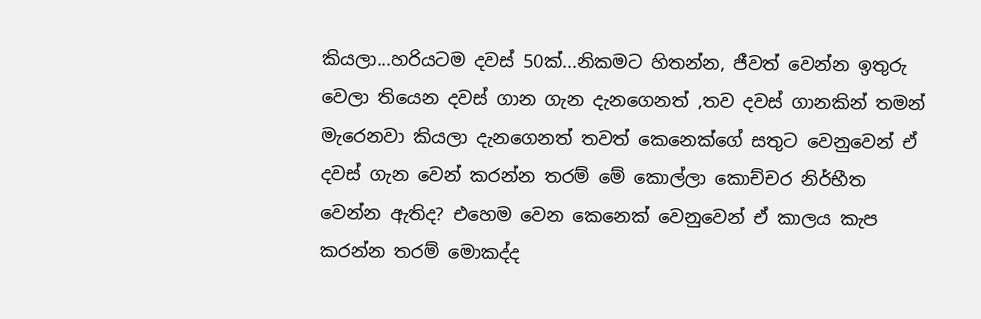කියලා...හරියටම දවස් 50ක්...නිකමට හිතන්න, ජීවත් වෙන්න ඉතුරු වෙලා තියෙන දවස් ගාන ගැන දැනගෙනත් ,තව දවස් ගානකින් තමන් මැරෙනවා කියලා දැනගෙනත් තවත් කෙනෙක්ගේ සතුට වෙනුවෙන් ඒ දවස් ගැන වෙන් කරන්න තරම් මේ කොල්ලා කොච්චර නිර්භීත වෙන්න ඇතිද? එහෙම වෙන කෙනෙක් වෙනුවෙන් ඒ කාලය කැප කරන්න තරම් මොකද්ද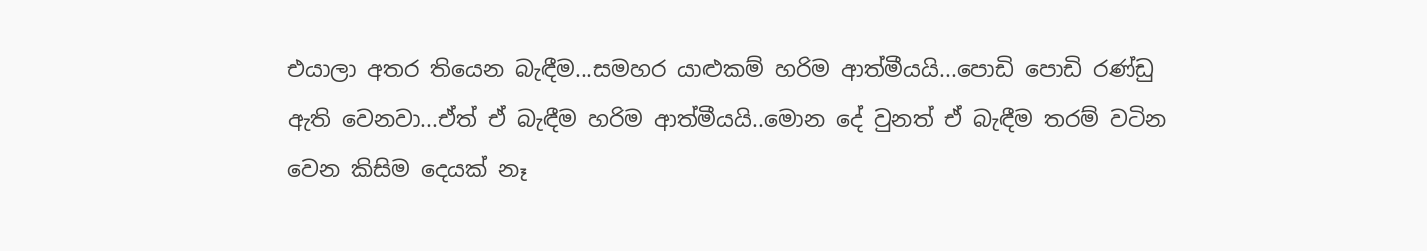එයාලා අතර තියෙන බැඳීම...සමහර යාළුකම් හරිම ආත්මීයයි...පොඩි පොඩි රණ්ඩු ඇති වෙනවා...ඒත් ඒ බැඳීම හරිම ආත්මීයයි..මොන දේ වුනත් ඒ බැඳීම තරම් වටින වෙන කිසිම දෙයක් නෑ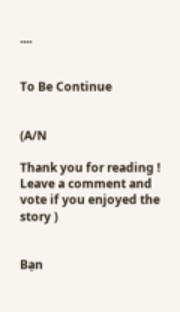....


To Be Continue


(A/N

Thank you for reading ! Leave a comment and vote if you enjoyed the story )


Bạn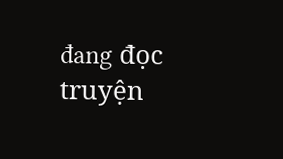đang đọc truyện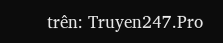trên: Truyen247.Pro